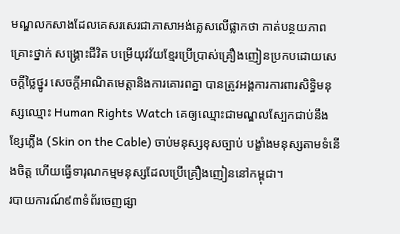មណ្ឌលកសាងដែលគេសរសេរជាភាសាអង់គ្លេសលើផ្លាកថា កាត់បន្ថយភាពគ្រោះថ្នាក់ សង្គ្រោះជីវិត បម្រើយុវវ័យខ្មែរប្រើប្រាស់គ្រឿងញៀនប្រកបដោយសេចក្ដីថ្លៃថ្នូរ សេចក្ដីអាណិតមេត្តានិងការគោរពគ្នា បានត្រូវអង្គការការពារសិទ្ធិមនុស្សឈ្មោះ Human Rights Watch គេឲ្យឈ្មោះជាមណ្ឌលស្បែកជាប់នឹងខ្សែភ្លើង (Skin on the Cable) ចាប់មនុស្សខុសច្បាប់ បង្ខាំងមនុស្សតាមទំនើងចិត្ត ហើយធ្វើទារុណកម្មមនុស្សដែលប្រើគ្រឿងញៀននៅកម្ពុជា។
របាយការណ៍៩៣ទំព័រចេញផ្សា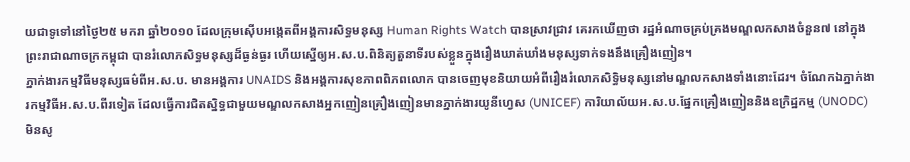យជាទូទៅនៅថ្ងៃ២៥ មករា ឆ្នាំ២០១០ ដែលក្រុមស៊ើបអង្កេតពីអង្គការសិទ្ធមនុស្ស Human Rights Watch បានស្រាវជ្រាវ គេរកឃើញថា រដ្ឋអំណាចគ្រប់គ្រងមណ្ឌលកសាងចំនួន៧ នៅក្នុងព្រះរាជាណាចក្រកម្ពុជា បានរំលោភសិទ្ធមនុស្សដ៏ធ្ងន់ធ្ងរ ហើយស្នើឲ្យអ.ស.ប.ពិនិត្យតួនាទីរបស់ខ្លួនក្នុងរឿងឃាត់ឃាំងមនុស្សទាក់ទងនឹងគ្រឿងញៀន។
ភ្នាក់ងារកម្មវិធីមនុស្សធម៌ពីអ.ស.ប. មានអង្គការ UNAIDS និងអង្គការសុខភាពពិភពលោក បានចេញមុខនិយាយអំពីរឿងរំលោភសិទ្ធិមនុស្សនៅមណ្ឌលកសាងទាំងនោះដែរ។ ចំណែកឯភ្នាក់ងារកម្មវិធីអ.ស.ប.ពីរទៀត ដែលធ្វើការជិតស្និទ្ធជាមួយមណ្ឌលកសាងអ្នកញៀនគ្រឿងញៀនមានភ្នាក់ងារយូនីហ្វេស (UNICEF) ការិយាល័យអ.ស.ប.ផ្នែកគ្រឿងញៀននិងឧក្រិដ្ឋកម្ម (UNODC) មិនសូ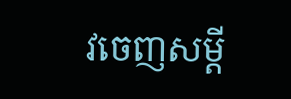វចេញសម្ដី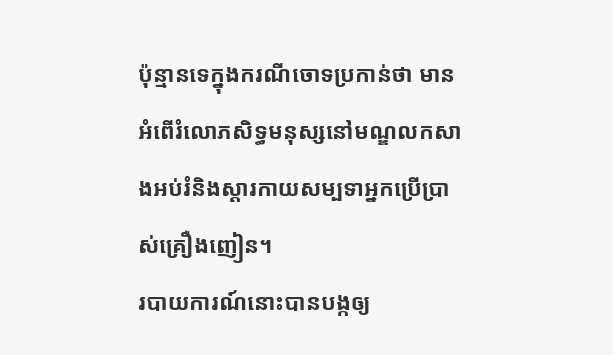ប៉ុន្មានទេក្នុងករណីចោទប្រកាន់ថា មានអំពើរំលោភសិទ្ធមនុស្សនៅមណ្ឌលកសាងអប់រំនិងស្ដារកាយសម្បទាអ្នកប្រើប្រាស់គ្រឿងញៀន។
របាយការណ៍នោះបានបង្កឲ្យ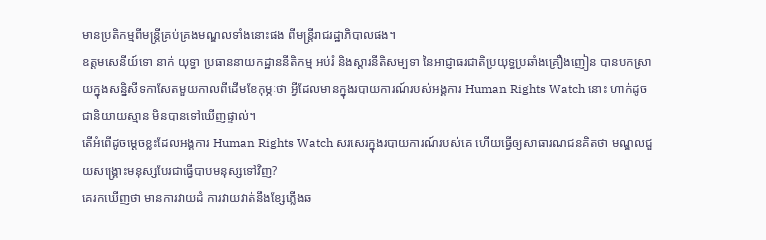មានប្រតិកម្មពីមន្ត្រីគ្រប់គ្រងមណ្ឌលទាំងនោះផង ពីមន្ត្រីរាជរដ្ឋាភិបាលផង។
ឧត្ដមសេនីយ៍ទោ នាក់ យុទ្ធា ប្រធាននាយកដ្ឋាននីតិកម្ម អប់រំ និងស្ដារនីតិសម្បទា នៃអាជ្ញាធរជាតិប្រយុទ្ធប្រឆាំងគ្រឿងញៀន បានបកស្រាយក្នុងសន្និសីទកាសែតមួយកាលពីដើមខែកុម្ភៈថា អ្វីដែលមានក្នុងរបាយការណ៍របស់អង្គការ Human Rights Watch នោះ ហាក់ដូចជានិយាយស្មាន មិនបានទៅឃើញផ្ទាល់។
តើអំពើដូចម្ដេចខ្លះដែលអង្គការ Human Rights Watch សរសេរក្នុងរបាយការណ៍របស់គេ ហើយធ្វើឲ្យសាធារណជនគិតថា មណ្ឌលជួយសង្គ្រោះមនុស្សបែរជាធ្វើបាបមនុស្សទៅវិញ?
គេរកឃើញថា មានការវាយដំ ការវាយវាត់នឹងខ្សែភ្លើងឆ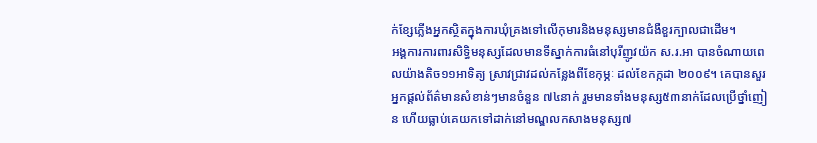ក់ខ្សែភ្លើងអ្នកស្ថិតក្នុងការឃុំគ្រងទៅលើកុមារនិងមនុស្សមានជំងឺខួរក្បាលជាដើម។
អង្គការការពារសិទ្ធិមនុស្សដែលមានទីស្នាក់ការធំនៅបុរីញូវយ៉ក ស.រ.អា បានចំណាយពេលយ៉ាងតិច១១អាទិត្យ ស្រាវជ្រាវដល់កន្លែងពីខែកុម្ភៈ ដល់ខែកក្កដា ២០០៩។ គេបានសួរអ្នកផ្ដល់ព័ត៌មានសំខាន់ៗមានចំនួន ៧៤នាក់ រួមមានទាំងមនុស្ស៥៣នាក់ដែលប្រើថ្នាំញៀន ហើយធ្លាប់គេយកទៅដាក់នៅមណ្ឌលកសាងមនុស្ស៧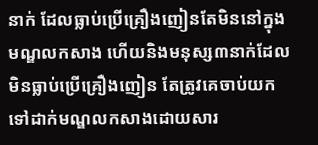នាក់ ដែលធ្លាប់ប្រើគ្រឿងញៀនតែមិននៅក្នុងមណ្ឌលកសាង ហើយនិងមនុស្ស៣នាក់ដែលមិនធ្លាប់ប្រើគ្រឿងញៀន តែត្រូវគេចាប់យកទៅដាក់មណ្ឌលកសាងដោយសារ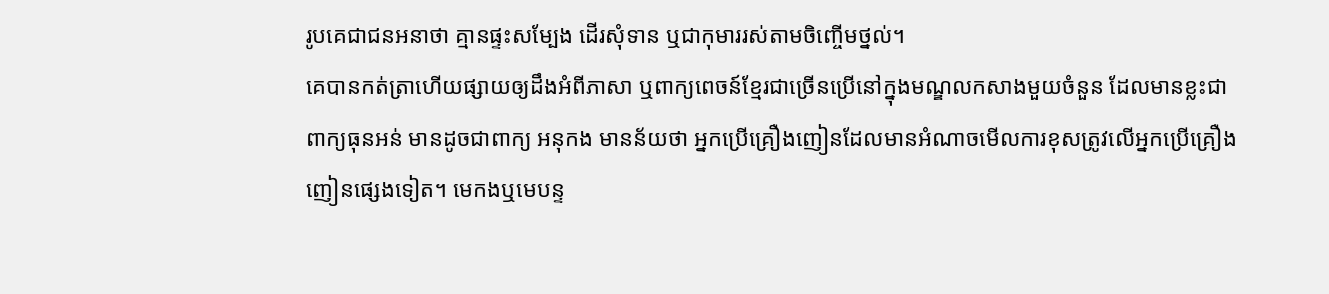រូបគេជាជនអនាថា គ្មានផ្ទះសម្បែង ដើរសុំទាន ឬជាកុមាររស់តាមចិញ្ចើមថ្នល់។
គេបានកត់ត្រាហើយផ្សាយឲ្យដឹងអំពីភាសា ឬពាក្យពេចន៍ខ្មែរជាច្រើនប្រើនៅក្នុងមណ្ឌលកសាងមួយចំនួន ដែលមានខ្លះជាពាក្យធុនអន់ មានដូចជាពាក្យ អនុកង មានន័យថា អ្នកប្រើគ្រឿងញៀនដែលមានអំណាចមើលការខុសត្រូវលើអ្នកប្រើគ្រឿងញៀនផ្សេងទៀត។ មេកងឬមេបន្ទ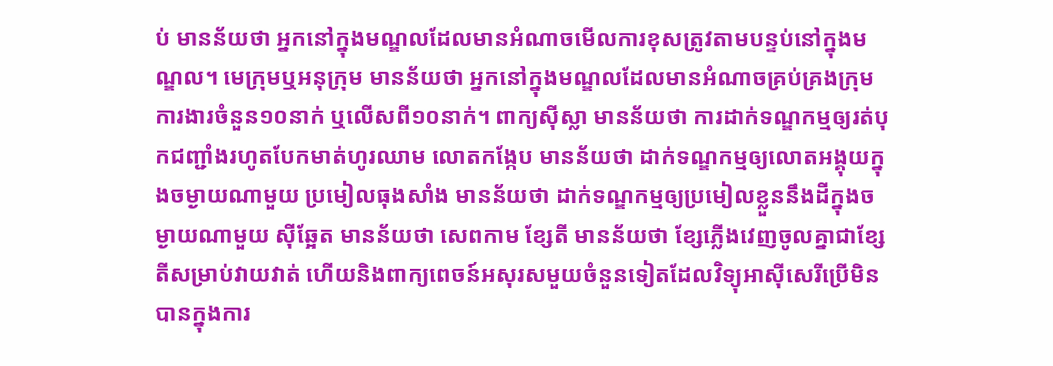ប់ មានន័យថា អ្នកនៅក្នុងមណ្ឌលដែលមានអំណាចមើលការខុសត្រូវតាមបន្ទប់នៅក្នុងមណ្ឌល។ មេក្រុមឬអនុក្រុម មានន័យថា អ្នកនៅក្នុងមណ្ឌលដែលមានអំណាចគ្រប់គ្រងក្រុមការងារចំនួន១០នាក់ ឬលើសពី១០នាក់។ ពាក្យស៊ីស្លា មានន័យថា ការដាក់ទណ្ឌកម្មឲ្យរត់បុកជញ្ជាំងរហូតបែកមាត់ហូរឈាម លោតកង្កែប មានន័យថា ដាក់ទណ្ឌកម្មឲ្យលោតអង្គុយក្នុងចម្ងាយណាមួយ ប្រមៀលធុងសាំង មានន័យថា ដាក់ទណ្ឌកម្មឲ្យប្រមៀលខ្លួននឹងដីក្នុងចម្ងាយណាមួយ ស៊ីឆ្អែត មានន័យថា សេពកាម ខ្សែតី មានន័យថា ខ្សែភ្លើងវេញចូលគ្នាជាខ្សែតីសម្រាប់វាយវាត់ ហើយនិងពាក្យពេចន៍អសុរសមួយចំនួនទៀតដែលវិទ្យុអាស៊ីសេរីប្រើមិនបានក្នុងការ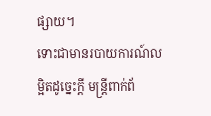ផ្សាយ។
ទោះជាមានរបាយការណ៍លម្អិតដូច្នេះក្ដី មន្ត្រីពាក់ព័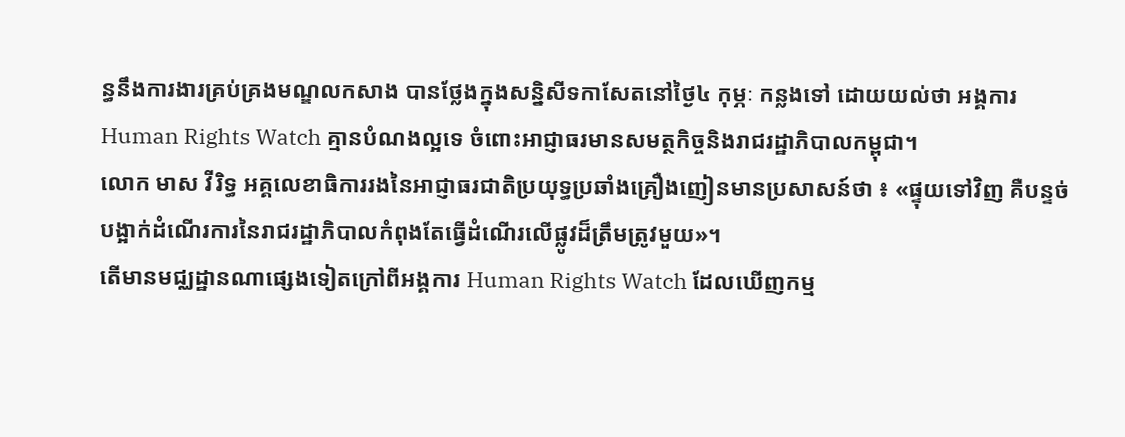ន្ធនឹងការងារគ្រប់គ្រងមណ្ឌលកសាង បានថ្លែងក្នុងសន្និសីទកាសែតនៅថ្ងៃ៤ កុម្ភៈ កន្លងទៅ ដោយយល់ថា អង្គការ Human Rights Watch គ្មានបំណងល្អទេ ចំពោះអាជ្ញាធរមានសមត្ថកិច្ចនិងរាជរដ្ឋាភិបាលកម្ពុជា។
លោក មាស វីរិទ្ធ អគ្គលេខាធិការរងនៃអាជ្ញាធរជាតិប្រយុទ្ធប្រឆាំងគ្រឿងញៀនមានប្រសាសន៍ថា ៖ «ផ្ទុយទៅវិញ គឺបន្ទច់បង្អាក់ដំណើរការនៃរាជរដ្ឋាភិបាលកំពុងតែធ្វើដំណើរលើផ្លូវដ៏ត្រឹមត្រូវមួយ»។
តើមានមជ្ឈដ្ឋានណាផ្សេងទៀតក្រៅពីអង្គការ Human Rights Watch ដែលឃើញកម្ម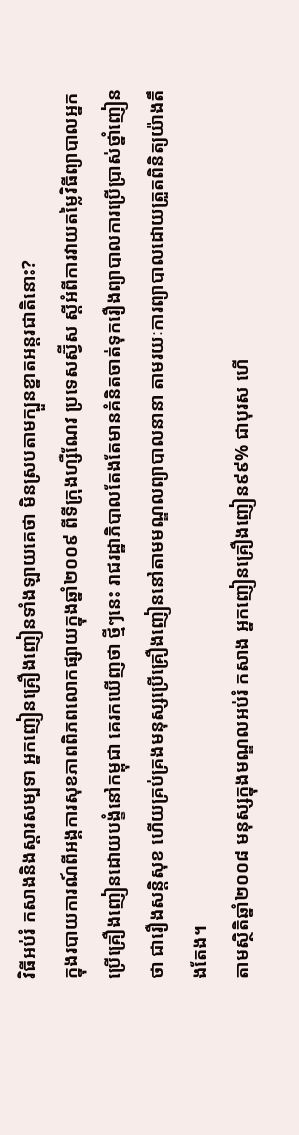វិធីអប់រំ កសាងនិងស្ដារសម្បទា អ្នកញៀនគ្រឿងញៀនទាំងឡាយគេថា មិនស្របតាមក្បួនខ្នាតអន្តរជាតិនោះ?
ក្នុងរបាយការណ៍ពីអង្គការសុខភាពពិភពលោកផ្សាយក្នុងឆ្នាំ២០០៩ ពីទីក្រុងហ្សឺណែវ ប្រទេសស្វ៊ីស ស្ដីអំពីការវាយតម្លៃវិធីព្យាបាលអ្នកប្រើគ្រឿងញៀនដោយបង្ខំនៅកម្ពុជា គេរកឃើញថា ថ្មីៗនេះ រាជរដ្ឋាភិបាលតែងតែមានគំនិតចាត់ទុករឿងព្យាបាលការប្រើប្រាស់ថ្នាំញៀនថា ជារឿងសន្តិសុខ ហើយគ្រប់គ្រងមនុស្សប្រើគ្រឿងញៀននៅតាមមណ្ឌលព្យាបាលនានា តាមរយៈការព្យាបាលដោយត្រួតពិនិត្យយ៉ាងតឹងតែង។
តាមស្ថិតិឆ្នាំ២០០៨ មនុស្សក្នុងមណ្ឌលអប់រំ កសាង អ្នកញៀនគ្រឿងញៀន៩៩% ជាបុរស ហើ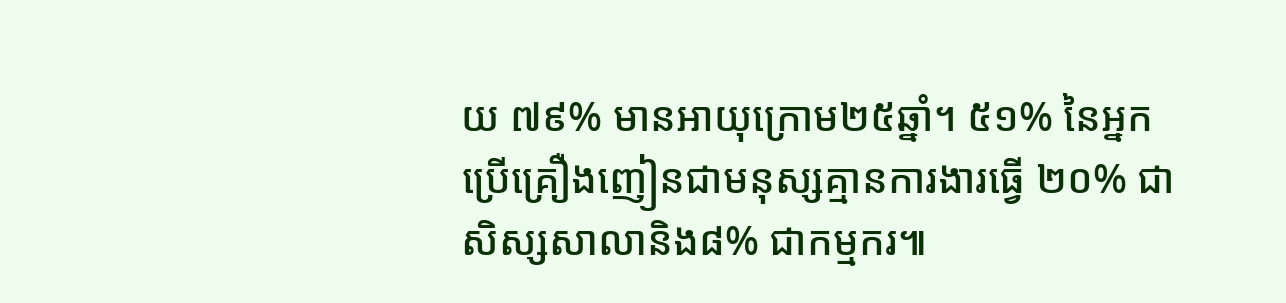យ ៧៩% មានអាយុក្រោម២៥ឆ្នាំ។ ៥១% នៃអ្នកប្រើគ្រឿងញៀនជាមនុស្សគ្មានការងារធ្វើ ២០% ជាសិស្សសាលានិង៨% ជាកម្មករ៕